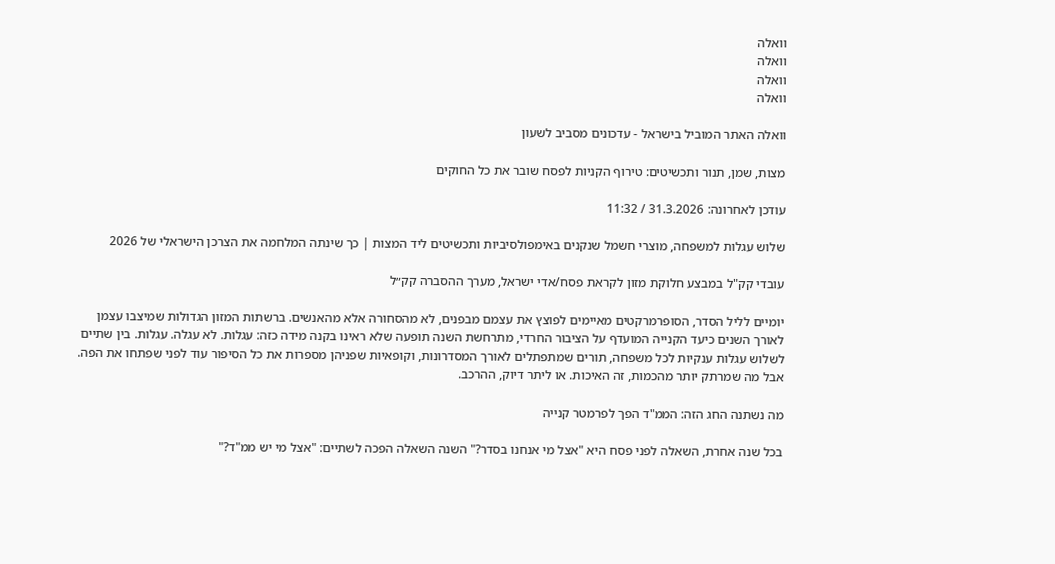וואלה
וואלה
וואלה
וואלה

וואלה האתר המוביל בישראל - עדכונים מסביב לשעון

מצות, שמן, תנור ותכשיטים: טירוף הקניות לפסח שובר את כל החוקים

עודכן לאחרונה: 31.3.2026 / 11:32

שלוש עגלות למשפחה, מוצרי חשמל שנקנים באימפולסיביות ותכשיטים ליד המצות | כך שינתה המלחמה את הצרכן הישראלי של 2026

עובדי קק"ל במבצע חלוקת מזון לקראת פסח/אדי ישראל, מערך ההסברה קק״ל

יומיים לליל הסדר, הסופרמרקטים מאיימים לפוצץ את עצמם מבפנים, לא מהסחורה אלא מהאנשים. ברשתות המזון הגדולות שמיצבו עצמן לאורך השנים כיעד הקנייה המועדף על הציבור החרדי, מתרחשת השנה תופעה שלא ראינו בקנה מידה כזה: עגלות. לא עגלה. עגלות. בין שתיים לשלוש עגלות ענקיות לכל משפחה, תורים שמתפתלים לאורך המסדרונות, וקופאיות שפניהן מספרות את כל הסיפור עוד לפני שפתחו את הפה. אבל מה שמרתק יותר מהכמות, זה האיכות. או ליתר דיוק, ההרכב.

מה נשתנה החג הזה: הממ"ד הפך לפרמטר קנייה

בכל שנה אחרת, השאלה לפני פסח היא "אצל מי אנחנו בסדר?" השנה השאלה הפכה לשתיים: "אצל מי יש ממ"ד?"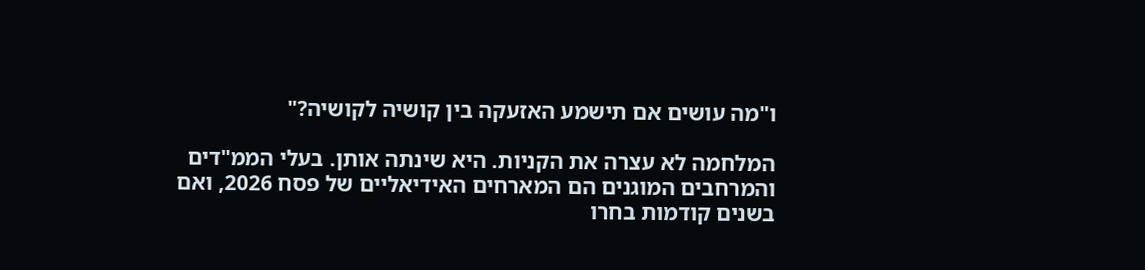ו"מה עושים אם תישמע האזעקה בין קושיה לקושיה?"

המלחמה לא עצרה את הקניות. היא שינתה אותן. בעלי הממ"דים והמרחבים המוגנים הם המארחים האידיאליים של פסח 2026, ואם בשנים קודמות בחרו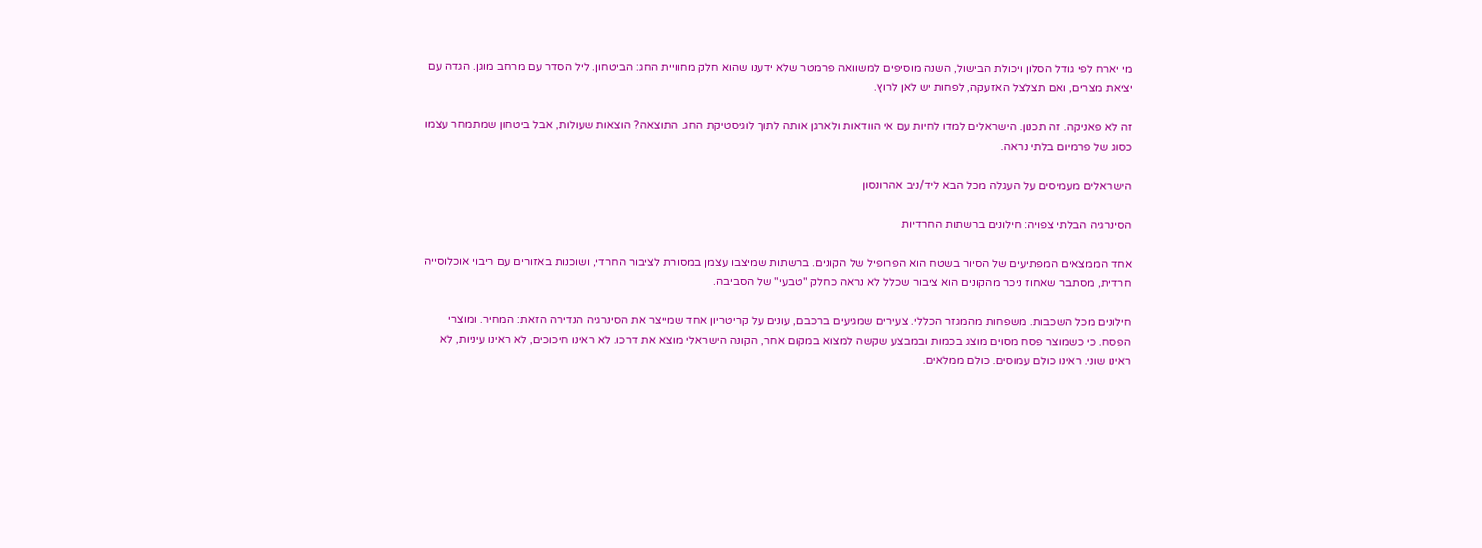מי יארח לפי גודל הסלון ויכולת הבישול, השנה מוסיפים למשוואה פרמטר שלא ידענו שהוא חלק מחוויית החג: הביטחון. ליל הסדר עם מרחב מוגן. הגדה עם יציאת מצרים, ואם תצלצל האזעקה, לפחות יש לאן לרוץ.

זה לא פאניקה. זה תכנון. הישראלים למדו לחיות עם אי הוודאות ולארגן אותה לתוך לוגיסטיקת החג. התוצאה? הוצאות שעולות, אבל ביטחון שמתמחר עצמו כסוג של פרמיום בלתי נראה.

הישראלים מעמיסים על העגלה מכל הבא ליד/ניב אהרונסון

הסינרגיה הבלתי צפויה: חילונים ברשתות החרדיות

אחד הממצאים המפתיעים של הסיור בשטח הוא הפרופיל של הקונים. ברשתות שמיצבו עצמן במסורת לציבור החרדי, ושוכנות באזורים עם ריבוי אוכלוסייה חרדית, מסתבר שאחוז ניכר מהקונים הוא ציבור שכלל לא נראה כחלק "טבעי" של הסביבה.

חילונים מכל השכבות. משפחות מהמגזר הכללי. צעירים שמגיעים ברכבם, עונים על קריטריון אחד שמייצר את הסינרגיה הנדירה הזאת: המחיר. ומוצרי הפסח. כי כשמוצר פסח מסוים מוצג בכמות ובמבצע שקשה למצוא במקום אחר, הקונה הישראלי מוצא את דרכו. לא ראינו חיכוכים, לא ראינו עיניות, לא ראינו שוני. ראינו כולם עמוסים. כולם ממלאים.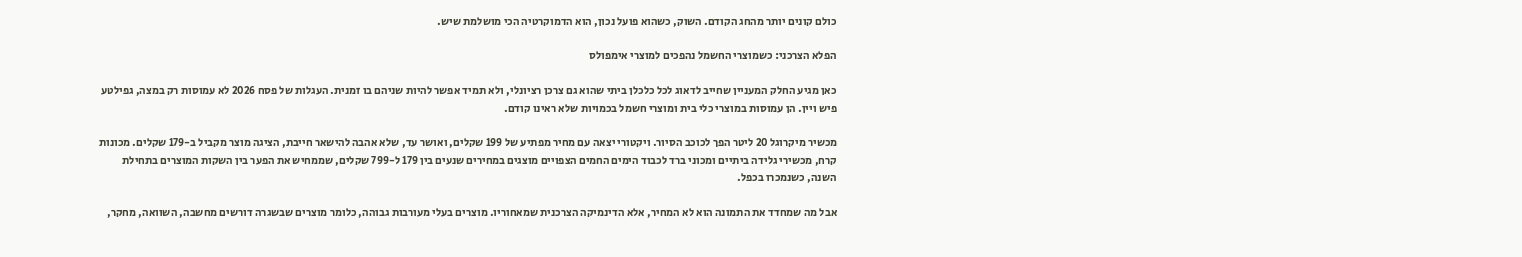כולם קונים יותר מהחג הקודם. השוק, כשהוא פועל נכון, הוא הדמוקרטיה הכי מושלמת שיש.

הפלא הצרכני: כשמוצרי החשמל נהפכים למוצרי אימפולס

כאן מגיע החלק המעניין שחייב לדאוג לכל כלכלן ביתי שהוא גם צרכן רציונלי, ולא תמיד אפשר להיות שניהם בו זמנית. העגלות של פסח 2026 לא עמוסות רק במצה, גפילטע פיש ויין. הן עמוסות במוצרי כלי בית ומוצרי חשמל בכמויות שלא ראינו קודם.

מכשיר מיקרוגל 20 ליטר הפך לכוכב הסיור. ויקטורי יצאה עם מחיר מפתיע של 199 שקלים, ואושר עד, שלא אהבה להישאר חייבת, הציגה מוצר מקביל ב-179 שקלים. מכונות קרח, מכשירי גלידה ביתיים ומכוני ברד לכבוד הימים החמים הצפויים מוצגים במחירים שנעים בין 179 ל-799 שקלים, שממחיש את הפער בין השקות המוצרים בתחילת השנה, כשנמכרו בכפל.

אבל מה שמחדד את התמונה הוא לא המחיר, אלא הדינמיקה הצרכנית שמאחוריו. מוצרים בעלי מעורבות גבוהה, כלומר מוצרים שבשגרה דורשים מחשבה, השוואה, מחקר,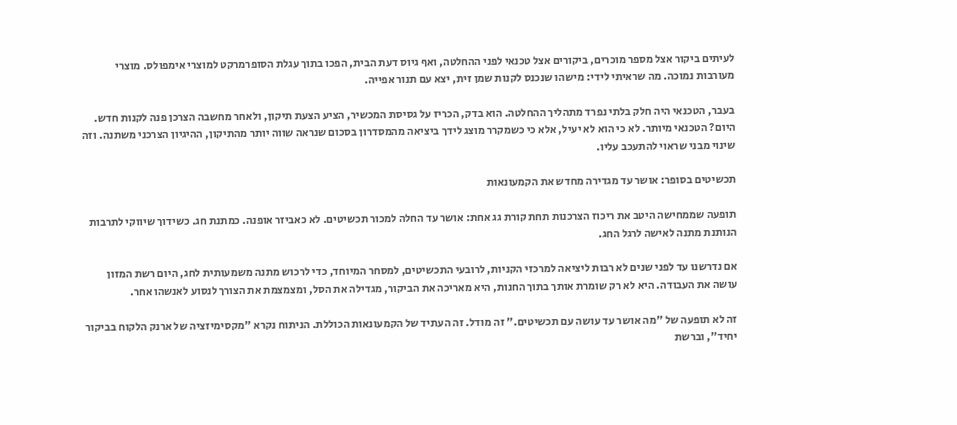לעיתים ביקור אצל מספר מוכרים, ביקורים אצל טכנאי לפני ההחלטה, ואף גיוס דעת הבית, הפכו בתוך עגלת הסופרמרקט למוצרי אימפולס. מוצרי מעורבות נמוכה. מה שראיתי לידי: מישהו שנכנס לקנות שמן זית, יצא עם תנור אפייה.

בעבר, הטכנאי היה חלק בלתי נפרד מתהליך ההחלטה. הוא בדק, הכריז על גסיסת המכשיר, הציע הצעת תיקון, ולאחר מחשבה הצרכן פנה לקנות חדש. היום? הטכנאי מיותר. לא כי הוא לא יעיל, אלא כי כשמקרר מוצג לידך ביציאה מהמסדרון בסכום שנראה שווה יותר מהתיקון, ההיגיון הצרכני משתנה. וזה שינוי מבני שראוי להתעכב עליו.

תכשיטים בסופר: אושר עד מגדירה מחדש את הקמעונאות

תופעה שממחישה היטב את ריכוז הצרכנות תחת קורת גג אחת: אושר עד החלה למכור תכשיטים. לא כאביזר אופנה. כמתנת חג. כשידוך שיווקי לתרבות הנותנת מתנה לאישה לרגל החג.

אם נדרשנו עד לפני שנים לא רבות ליציאה למרכזי הקניות, לרובעי התכשיטים, למסחר המיוחד, כדי לרכוש מתנה משמעותית לחג, היום רשת המזון עושה את העבודה. היא לא רק שומרת אותך בתוך החנות, היא מאריכה את הביקור, מגדילה את הסל, ומצמצמת את הצורך לנסוע לאנשהו אחר.

זה לא תופעה של "מה אושר עד עושה עם תכשיטים." זה מודל. זה העתיד של הקמעונאות הכוללת. הניתוח נקרא "מקסימיזציה של ארנק הלקוח בביקור יחיד", וברשת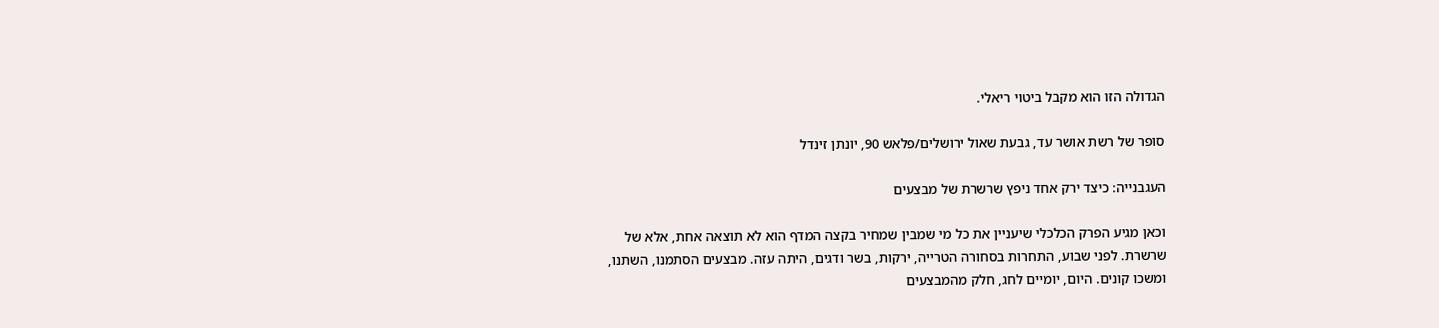הגדולה הזו הוא מקבל ביטוי ריאלי.

סופר של רשת אושר עד, גבעת שאול ירושלים/פלאש 90, יונתן זינדל

העגבנייה: כיצד ירק אחד ניפץ שרשרת של מבצעים

וכאן מגיע הפרק הכלכלי שיעניין את כל מי שמבין שמחיר בקצה המדף הוא לא תוצאה אחת, אלא של שרשרת. לפני שבוע, התחרות בסחורה הטרייה, ירקות, בשר ודגים, היתה עזה. מבצעים הסתמנו, השתנו, ומשכו קונים. היום, יומיים לחג, חלק מהמבצעים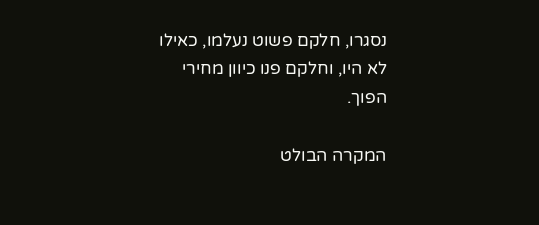נסגרו, חלקם פשוט נעלמו, כאילו לא היו, וחלקם פנו כיוון מחירי הפוך.

המקרה הבולט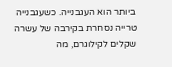ביותר הוא העגבנייה. כשעגבנייה טרייה נסחרת בקירבה של עשרה שקלים לקילוגרם, מה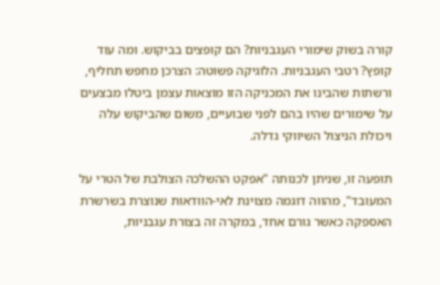קורה בשוק שימורי העגבניות? הם קופצים בביקוש. ומה עוד קופץ? רטבי העגבניות. הלוגיקה פשוטה: הצרכן מחפש תחליף, ורשתות שהבינו את המכניקה הזו מוצאות עצמן ביטלו מבצעים על שימורים שהיו בהם לפני שבועיים, משום שהביקוש עלה ויכולת הניצול השיווקי גדלה.

תופעה זו, שניתן לכנותה "אפקט ההשלכה הצולבת של הטרי על המעובד", מהווה דוגמה מצוינת לאי-הוודאות שנוצרת בשרשרת האספקה כאשר גורם אחד, במקרה זה בצורת עגבניות,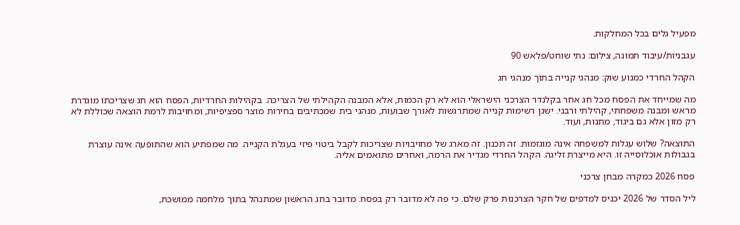מפעיל גלים בכל המחלקות.

עגבניות/עיבוד תמונה, צילום: נתי שוחט/פלאש 90

הקהל החרדי כמנוע שוק: מנהגי קנייה בתוך מנהגי חג

מה שמייחד את הפסח מכל חג אחר בקלנדר הצרכני הישראלי הוא לא רק הכמות, אלא המבנה הקהילתי של הצריכה. בקהילות החרדיות, הפסח הוא חג שצריכתו מוגדרת מראש ומבנה משפחתי, קהילתי ורבני. ישנן רשימות קנייה שמתרגשות לאורך שבועות, מנהגי בית שמכתיבים בחירות מוצר ספציפיות, ומחויבות לרמת הוצאה שכוללת לא רק מזון אלא גם ביגוד, מתנות, ועוד.

התוצאה? שלוש עגלות למשפחה אינה מוגזמות. זה תכנון. זה מארג של מחויבויות שצריכות לקבל ביטוי פיזי בעגלת הקנייה. מה שמפתיע הוא שהתופעה אינה עוצרת בגבולות אוכלוסייה זו. היא מייצרת זליגה. הקהל החרדי מגדיר את הרמה, ואחרים מתואמים אליה.

פסח 2026 כמקרה מבחן צרכני

ליל הסדר של 2026 יכניס למדפים של חקר הצרכנות פרק שלם. כי פה לא מדובר רק בפסח. מדובר בחג הראשון שמתנהל בתוך מלחמה ממושכת,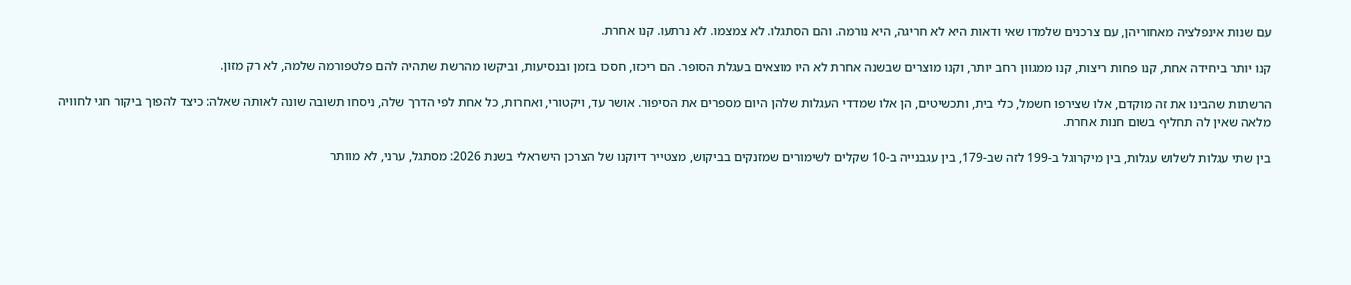עם שנות אינפלציה מאחוריהן, עם צרכנים שלמדו שאי ודאות היא לא חריגה, היא נורמה. והם הסתגלו. לא צמצמו. לא נרתעו. קנו אחרת.

קנו יותר ביחידה אחת, קנו פחות ריצות, קנו ממגוון רחב יותר, וקנו מוצרים שבשנה אחרת לא היו מוצאים בעגלת הסופר. הם ריכזו, חסכו בזמן ובנסיעות, וביקשו מהרשת שתהיה להם פלטפורמה שלמה, לא רק מזון.

הרשתות שהבינו את זה מוקדם, אלו שצירפו חשמל, כלי בית, ותכשיטים, הן אלו שמדדי העגלות שלהן היום מספרים את הסיפור. אושר עד, ויקטורי, ואחרות, כל אחת לפי הדרך שלה, ניסחו תשובה שונה לאותה שאלה: כיצד להפוך ביקור חגי לחוויה מלאה שאין לה תחליף בשום חנות אחרת.

בין שתי עגלות לשלוש עגלות, בין מיקרוגל ב-199 לזה שב-179, בין עגבנייה ב-10 שקלים לשימורים שמזנקים בביקוש, מצטייר דיוקנו של הצרכן הישראלי בשנת 2026: מסתגל, ערני, לא מוותר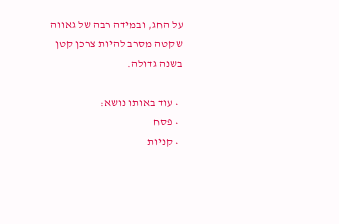על החג, ובמידה רבה של גאווה שקטה מסרב להיות צרכן קטן בשנה גדולה.

  • עוד באותו נושא:
  • פסח
  • קניות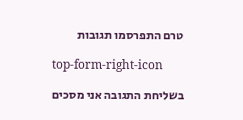טרם התפרסמו תגובות

top-form-right-icon

בשליחת התגובה אני מסכים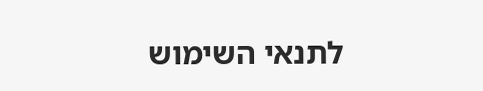לתנאי השימוש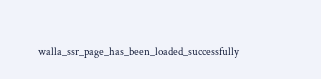walla_ssr_page_has_been_loaded_successfully